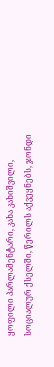ყოფილი პარლამენტარი, კახა კახიშვილი, სოციალურ ქსელში, წერილს აქვეყნებს, ჯონდი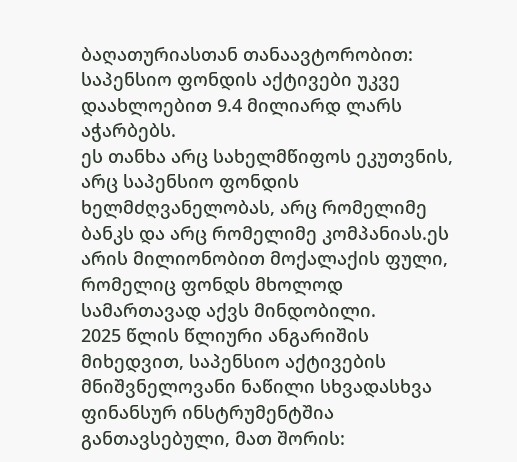ბაღათურიასთან თანაავტორობით:
საპენსიო ფონდის აქტივები უკვე დაახლოებით 9.4 მილიარდ ლარს აჭარბებს.
ეს თანხა არც სახელმწიფოს ეკუთვნის, არც საპენსიო ფონდის ხელმძღვანელობას, არც რომელიმე ბანკს და არც რომელიმე კომპანიას.ეს არის მილიონობით მოქალაქის ფული, რომელიც ფონდს მხოლოდ სამართავად აქვს მინდობილი.
2025 წლის წლიური ანგარიშის მიხედვით, საპენსიო აქტივების მნიშვნელოვანი ნაწილი სხვადასხვა ფინანსურ ინსტრუმენტშია განთავსებული, მათ შორის: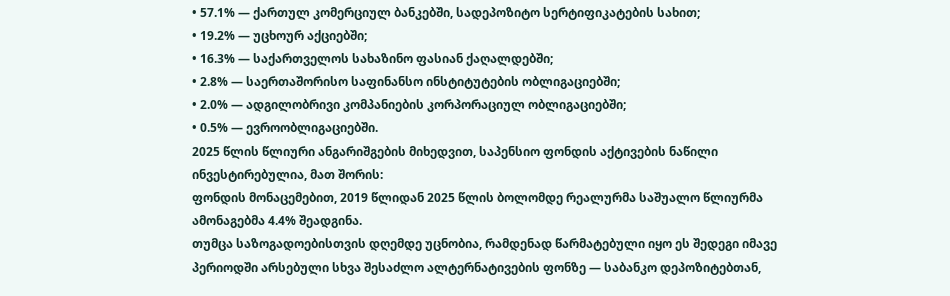• 57.1% — ქართულ კომერციულ ბანკებში, სადეპოზიტო სერტიფიკატების სახით;
• 19.2% — უცხოურ აქციებში;
• 16.3% — საქართველოს სახაზინო ფასიან ქაღალდებში;
• 2.8% — საერთაშორისო საფინანსო ინსტიტუტების ობლიგაციებში;
• 2.0% — ადგილობრივი კომპანიების კორპორაციულ ობლიგაციებში;
• 0.5% — ევროობლიგაციებში.
2025 წლის წლიური ანგარიშგების მიხედვით, საპენსიო ფონდის აქტივების ნაწილი ინვესტირებულია, მათ შორის:
ფონდის მონაცემებით, 2019 წლიდან 2025 წლის ბოლომდე რეალურმა საშუალო წლიურმა ამონაგებმა 4.4% შეადგინა.
თუმცა საზოგადოებისთვის დღემდე უცნობია, რამდენად წარმატებული იყო ეს შედეგი იმავე პერიოდში არსებული სხვა შესაძლო ალტერნატივების ფონზე — საბანკო დეპოზიტებთან,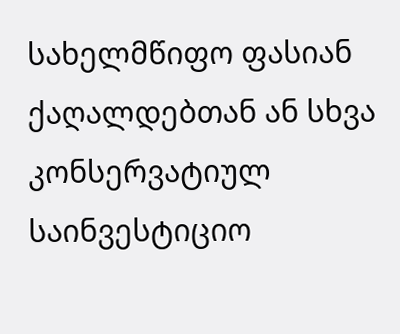სახელმწიფო ფასიან ქაღალდებთან ან სხვა კონსერვატიულ საინვესტიციო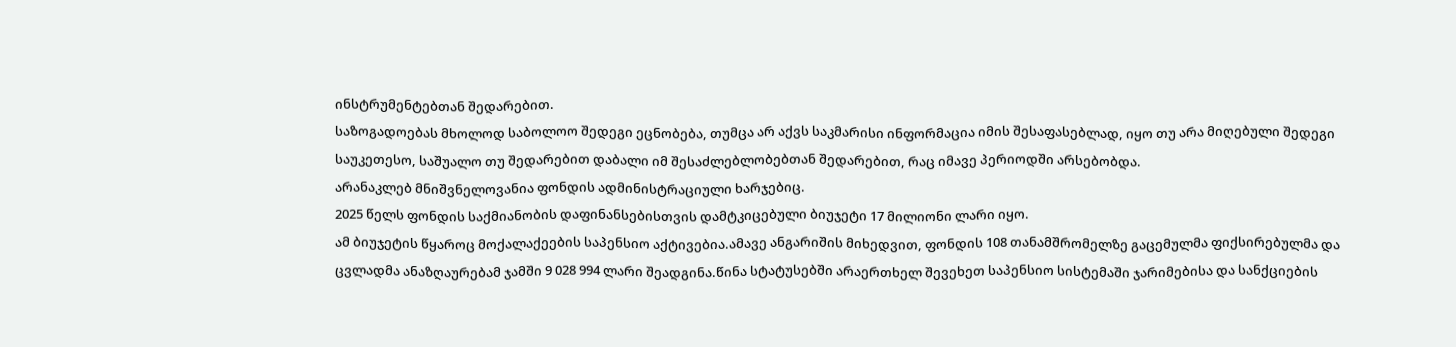ინსტრუმენტებთან შედარებით.
საზოგადოებას მხოლოდ საბოლოო შედეგი ეცნობება, თუმცა არ აქვს საკმარისი ინფორმაცია იმის შესაფასებლად, იყო თუ არა მიღებული შედეგი საუკეთესო, საშუალო თუ შედარებით დაბალი იმ შესაძლებლობებთან შედარებით, რაც იმავე პერიოდში არსებობდა.
არანაკლებ მნიშვნელოვანია ფონდის ადმინისტრაციული ხარჯებიც.
2025 წელს ფონდის საქმიანობის დაფინანსებისთვის დამტკიცებული ბიუჯეტი 17 მილიონი ლარი იყო.
ამ ბიუჯეტის წყაროც მოქალაქეების საპენსიო აქტივებია.ამავე ანგარიშის მიხედვით, ფონდის 108 თანამშრომელზე გაცემულმა ფიქსირებულმა და ცვლადმა ანაზღაურებამ ჯამში 9 028 994 ლარი შეადგინა.წინა სტატუსებში არაერთხელ შევეხეთ საპენსიო სისტემაში ჯარიმებისა და სანქციების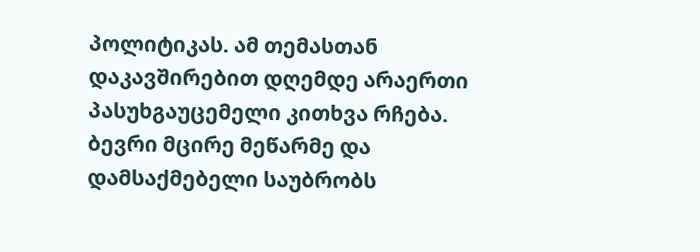პოლიტიკას. ამ თემასთან დაკავშირებით დღემდე არაერთი პასუხგაუცემელი კითხვა რჩება.
ბევრი მცირე მეწარმე და დამსაქმებელი საუბრობს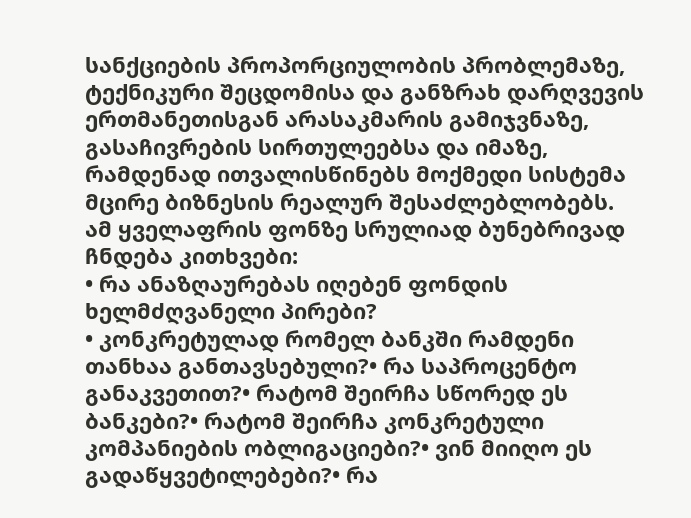სანქციების პროპორციულობის პრობლემაზე, ტექნიკური შეცდომისა და განზრახ დარღვევის ერთმანეთისგან არასაკმარის გამიჯვნაზე, გასაჩივრების სირთულეებსა და იმაზე, რამდენად ითვალისწინებს მოქმედი სისტემა მცირე ბიზნესის რეალურ შესაძლებლობებს.
ამ ყველაფრის ფონზე სრულიად ბუნებრივად ჩნდება კითხვები:
• რა ანაზღაურებას იღებენ ფონდის ხელმძღვანელი პირები?
• კონკრეტულად რომელ ბანკში რამდენი თანხაა განთავსებული?• რა საპროცენტო განაკვეთით?• რატომ შეირჩა სწორედ ეს ბანკები?• რატომ შეირჩა კონკრეტული კომპანიების ობლიგაციები?• ვინ მიიღო ეს გადაწყვეტილებები?• რა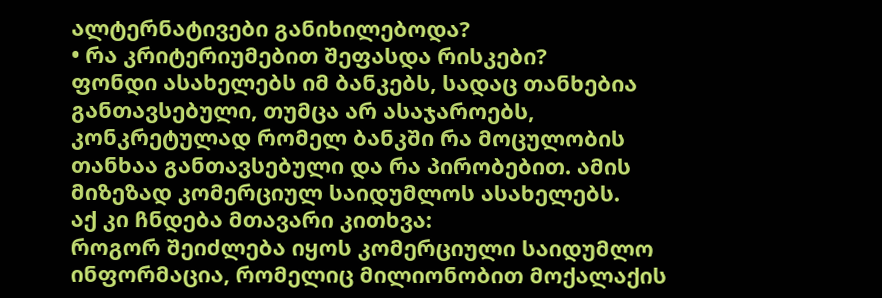ალტერნატივები განიხილებოდა?
• რა კრიტერიუმებით შეფასდა რისკები?
ფონდი ასახელებს იმ ბანკებს, სადაც თანხებია განთავსებული, თუმცა არ ასაჯაროებს, კონკრეტულად რომელ ბანკში რა მოცულობის თანხაა განთავსებული და რა პირობებით. ამის მიზეზად კომერციულ საიდუმლოს ასახელებს.
აქ კი ჩნდება მთავარი კითხვა:
როგორ შეიძლება იყოს კომერციული საიდუმლო ინფორმაცია, რომელიც მილიონობით მოქალაქის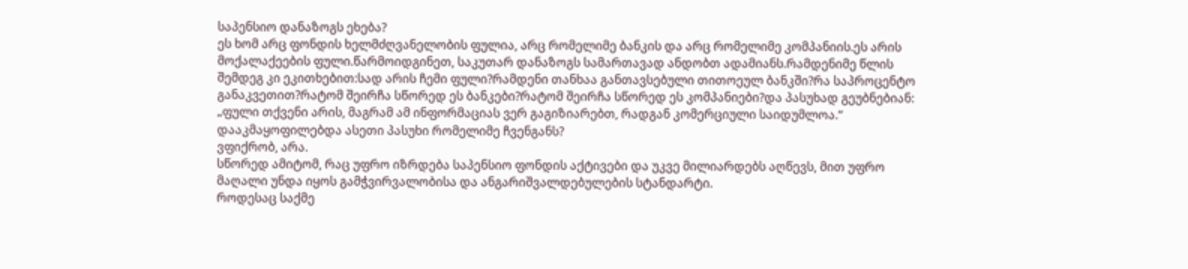საპენსიო დანაზოგს ეხება?
ეს ხომ არც ფონდის ხელმძღვანელობის ფულია, არც რომელიმე ბანკის და არც რომელიმე კომპანიის.ეს არის მოქალაქეების ფული.წარმოიდგინეთ, საკუთარ დანაზოგს სამართავად ანდობთ ადამიანს.რამდენიმე წლის შემდეგ კი ეკითხებით:სად არის ჩემი ფული?რამდენი თანხაა განთავსებული თითოეულ ბანკში?რა საპროცენტო განაკვეთით?რატომ შეირჩა სწორედ ეს ბანკები?რატომ შეირჩა სწორედ ეს კომპანიები?და პასუხად გეუბნებიან:
„ფული თქვენი არის, მაგრამ ამ ინფორმაციას ვერ გაგიზიარებთ, რადგან კომერციული საიდუმლოა.“
დააკმაყოფილებდა ასეთი პასუხი რომელიმე ჩვენგანს?
ვფიქრობ, არა.
სწორედ ამიტომ, რაც უფრო იზრდება საპენსიო ფონდის აქტივები და უკვე მილიარდებს აღწევს, მით უფრო მაღალი უნდა იყოს გამჭვირვალობისა და ანგარიშვალდებულების სტანდარტი.
როდესაც საქმე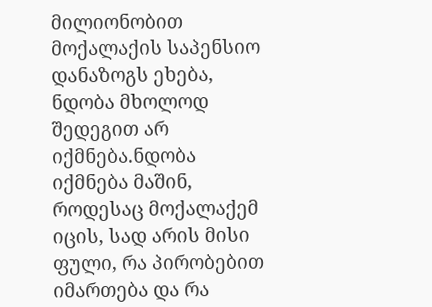მილიონობით მოქალაქის საპენსიო დანაზოგს ეხება, ნდობა მხოლოდ შედეგით არ იქმნება.ნდობა იქმნება მაშინ, როდესაც მოქალაქემ იცის, სად არის მისი ფული, რა პირობებით იმართება და რა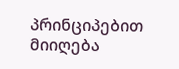პრინციპებით მიიღება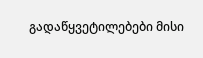გადაწყვეტილებები მისი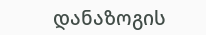დანაზოგის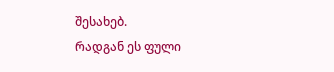შესახებ.
რადგან ეს ფული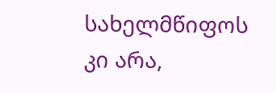სახელმწიფოს კი არა,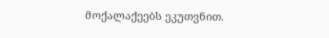მოქალაქეებს ეკუთვნით.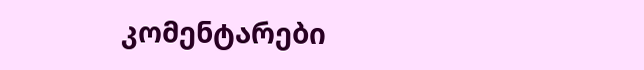კომენტარები